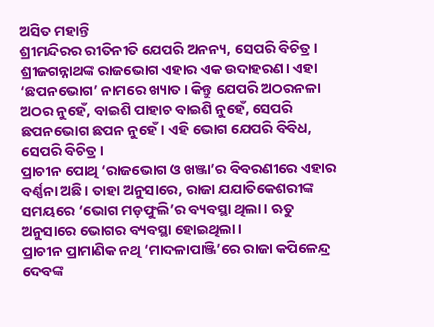ଅସିତ ମହାନ୍ତି
ଶ୍ରୀମନ୍ଦିରର ରୀତିନୀତି ଯେପରି ଅନନ୍ୟ, ସେପରି ବିଚିତ୍ର। ଶ୍ରୀଜଗନ୍ନାଥଙ୍କ ରାଜଭୋଗ ଏହାର ଏକ ଉଦାହରଣ। ଏହା ‘ଛପନଭୋଗ’ ନାମରେ ଖ୍ୟାତ। କିନ୍ତୁ ଯେପରି ଅଠରନଳା ଅଠର ନୁହେଁ, ବାଇଶି ପାହାଚ ବାଇଶି ନୁହେଁ, ସେପରି ଛପନଭୋଗ ଛପନ ନୁହେଁ। ଏହି ଭୋଗ ଯେପରି ବିବିଧ, ସେପରି ବିଚିତ୍ର।
ପ୍ରାଚୀନ ପୋଥି ‘ରାଜଭୋଗ ଓ ଖଞ୍ଜା’ର ବିବରଣୀରେ ଏହାର ବର୍ଣ୍ଣନା ଅଛି। ତାହା ଅନୁସାରେ, ରାଜା ଯଯାତିକେଶରୀଙ୍କ ସମୟରେ ‘ଭୋଗ ମଡ଼ଫୁଲି’ର ବ୍ୟବସ୍ଥା ଥିଲା। ଋତୁ ଅନୁସାରେ ଭୋଗର ବ୍ୟବସ୍ଥା ହୋଇଥିଲା।
ପ୍ରାଚୀନ ପ୍ରାମାଣିକ ନଥି ‘ମାଦଳାପାଞ୍ଜି’ରେ ରାଜା କପିଳେନ୍ଦ୍ର ଦେବଙ୍କ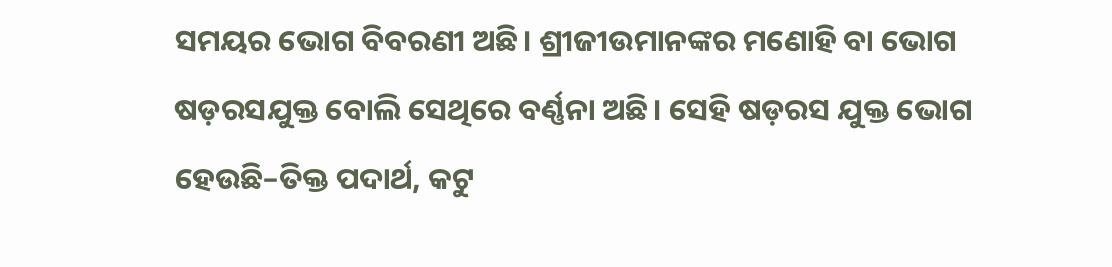ସମୟର ଭୋଗ ବିବରଣୀ ଅଛି। ଶ୍ରୀଜୀଉମାନଙ୍କର ମଣୋହି ବା ଭୋଗ ଷଡ଼ରସଯୁକ୍ତ ବୋଲି ସେଥିରେ ବର୍ଣ୍ଣନା ଅଛି। ସେହି ଷଡ଼ରସ ଯୁକ୍ତ ଭୋଗ ହେଉଛି–ତିକ୍ତ ପଦାର୍ଥ, କଟୁ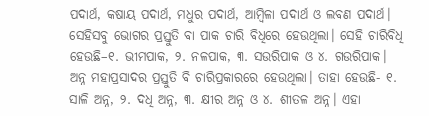ପଦାର୍ଥ, କଷାୟ ପଦାର୍ଥ, ମଧୁର ପଦାର୍ଥ, ଆମ୍ବିଳା ପଦାର୍ଥ ଓ ଲବଣ ପଦାର୍ଥ। ସେହିସବୁ ଭୋଗର ପ୍ରସ୍ତୁତି ବା ପାକ ଚାରି ବିଧିରେ ହେଉଥିଲା। ସେହି ଚାରିବିଧି ହେଉଛି–୧. ଭୀମପାକ, ୨. ନଳପାକ, ୩. ସଉରିପାକ ଓ ୪. ଗଉରିପାକ। ଅନ୍ନ ମହାପ୍ରସାଦର ପ୍ରସ୍ତୁତି ବି ଚାରିପ୍ରକାରରେ ହେଉଥିଲା। ତାହା ହେଉଛି- ୧. ସାଳି ଅନ୍ନ, ୨. ଦଧି ଅନ୍ନ, ୩. କ୍ଷୀର ଅନ୍ନ ଓ ୪. ଶୀତଳ ଅନ୍ନ। ଏହା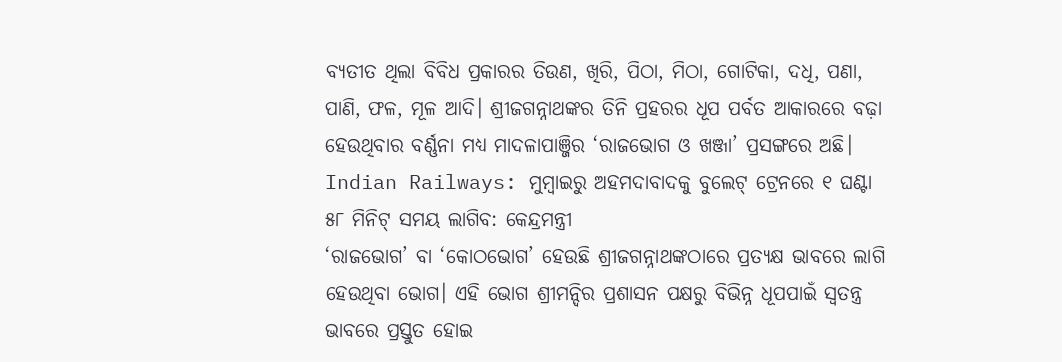ବ୍ୟତୀତ ଥିଲା ବିବିଧ ପ୍ରକାରର ତିଉଣ, ଖିରି, ପିଠା, ମିଠା, ଗୋଟିକା, ଦଧି, ପଣା, ପାଣି, ଫଳ, ମୂଳ ଆଦି। ଶ୍ରୀଜଗନ୍ନାଥଙ୍କର ତିନି ପ୍ରହରର ଧୂପ ପର୍ବତ ଆକାରରେ ବଢ଼ା ହେଉଥିବାର ବର୍ଣ୍ଣନା ମଧ୍ୟ ମାଦଳାପାଞ୍ଜିର ‘ରାଜଭୋଗ ଓ ଖଞ୍ଜା’ ପ୍ରସଙ୍ଗରେ ଅଛି।
Indian Railways: ମୁମ୍ବାଇରୁ ଅହମଦାବାଦକୁ ବୁଲେଟ୍ ଟ୍ରେନରେ ୧ ଘଣ୍ଟା ୫୮ ମିନିଟ୍ ସମୟ ଲାଗିବ: କେନ୍ଦ୍ରମନ୍ତ୍ରୀ
‘ରାଜଭୋଗ’ ବା ‘କୋଠଭୋଗ’ ହେଉଛି ଶ୍ରୀଜଗନ୍ନାଥଙ୍କଠାରେ ପ୍ରତ୍ୟକ୍ଷ ଭାବରେ ଲାଗି ହେଉଥିବା ଭୋଗ। ଏହି ଭୋଗ ଶ୍ରୀମନ୍ଦିର ପ୍ରଶାସନ ପକ୍ଷରୁ ବିଭିନ୍ନ ଧୂପପାଇଁ ସ୍ବତନ୍ତ୍ର ଭାବରେ ପ୍ରସ୍ତୁତ ହୋଇ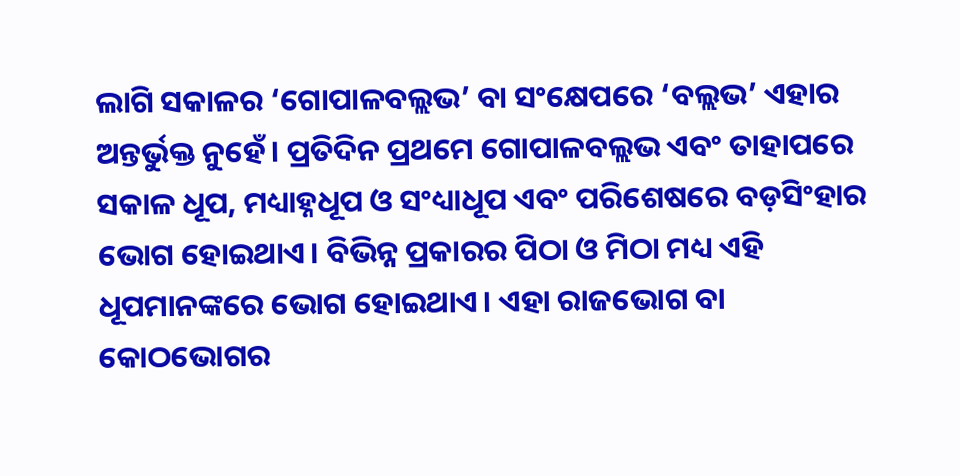ଲାଗି ସକାଳର ‘ଗୋପାଳବଲ୍ଲଭ’ ବା ସଂକ୍ଷେପରେ ‘ବଲ୍ଲଭ’ ଏହାର ଅନ୍ତର୍ଭୁକ୍ତ ନୁହେଁ। ପ୍ରତିଦିନ ପ୍ରଥମେ ଗୋପାଳବଲ୍ଲଭ ଏବଂ ତାହାପରେ ସକାଳ ଧୂପ, ମଧ୍ୟାହ୍ନଧୂପ ଓ ସଂଧ୍ୟାଧୂପ ଏବଂ ପରିଶେଷରେ ବଡ଼ସିଂହାର ଭୋଗ ହୋଇଥାଏ। ବିଭିନ୍ନ ପ୍ରକାରର ପିଠା ଓ ମିଠା ମଧ୍ୟ ଏହି ଧୂପମାନଙ୍କରେ ଭୋଗ ହୋଇଥାଏ। ଏହା ରାଜଭୋଗ ବା କୋଠଭୋଗର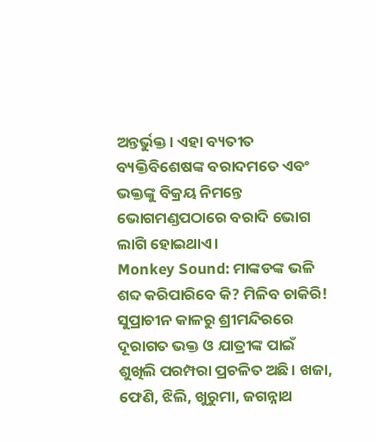ଅନ୍ତର୍ଭୁକ୍ତ। ଏହା ବ୍ୟତୀତ ବ୍ୟକ୍ତିବିଶେଷଙ୍କ ବରାଦମତେ ଏବଂ ଭକ୍ତଙ୍କୁ ବିକ୍ରୟ ନିମନ୍ତେ ଭୋଗମଣ୍ଡପଠାରେ ବରାଦି ଭୋଗ ଲାଗି ହୋଇଥାଏ।
Monkey Sound: ମାଙ୍କଡଙ୍କ ଭଳି ଶବ୍ଦ କରିପାରିବେ କି? ମିଳିବ ଚାକିରି!
ସୁପ୍ରାଚୀନ କାଳରୁ ଶ୍ରୀମନ୍ଦିରରେ ଦୂରାଗତ ଭକ୍ତ ଓ ଯାତ୍ରୀଙ୍କ ପାଇଁ ଶୁଖିଲି ପରମ୍ପରା ପ୍ରଚଳିତ ଅଛି। ଖଜା, ଫେଣି, ଝିଲି, ଖୁରୁମା, ଜଗନ୍ନାଥ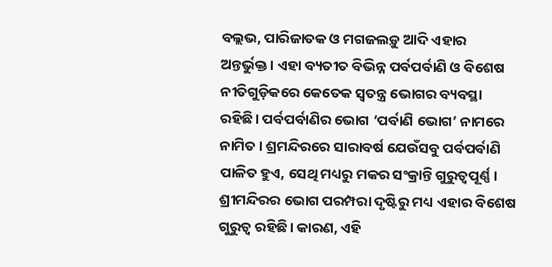ବଲ୍ଲଭ, ପାରିଜାତକ ଓ ମଗଜଲଡ଼ୁ ଆଦି ଏହାର ଅନ୍ତର୍ଭୁକ୍ତ। ଏହା ବ୍ୟତୀତ ବିଭିନ୍ନ ପର୍ବପର୍ବାଣି ଓ ବିଶେଷ ନୀତିଗୁଡ଼ିକରେ କେତେକ ସ୍ବତନ୍ତ୍ର ଭୋଗର ବ୍ୟବସ୍ଥା ରହିଛି। ପର୍ବପର୍ବାଣିର ଭୋଗ ‘ପର୍ବାଣି ଭୋଗ’ ନାମରେ ନାମିତ। ଶ୍ରମନ୍ଦିରରେ ସାରାବର୍ଷ ଯେଉଁସବୁ ପର୍ବପର୍ବାଣି ପାଳିତ ହୁଏ, ସେଥି ମଧ୍ୟରୁ ମକର ସଂକ୍ରାନ୍ତି ଗୁରୁତ୍ବପୂର୍ଣ୍ଣ। ଶ୍ରୀମନ୍ଦିରର ଭୋଗ ପରମ୍ପରା ଦୃଷ୍ଟିରୁ ମଧ୍ୟ ଏହାର ବିଶେଷ ଗୁରୁତ୍ବ ରହିଛି। କାରଣ, ଏହି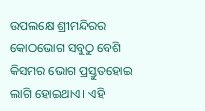ଉପଲକ୍ଷେ ଶ୍ରୀମନ୍ଦିରର କୋଠଭୋଗ ସବୁଠୁ ବେଶି କିସମର ଭୋଗ ପ୍ରସ୍ତୁତହୋଇ ଲାଗି ହୋଇଥାଏ। ଏହି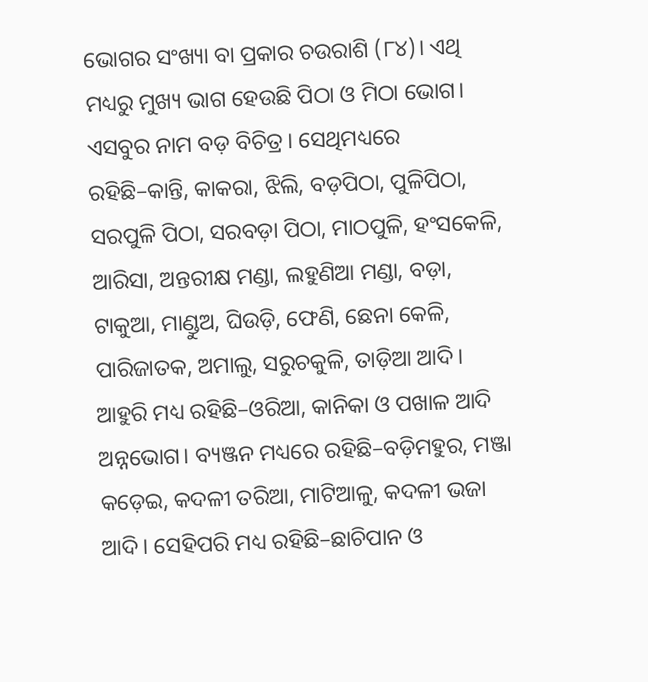ଭୋଗର ସଂଖ୍ୟା ବା ପ୍ରକାର ଚଉରାଶି (୮୪)। ଏଥି ମଧ୍ୟରୁ ମୁଖ୍ୟ ଭାଗ ହେଉଛି ପିଠା ଓ ମିଠା ଭୋଗ। ଏସବୁର ନାମ ବଡ଼ ବିଚିତ୍ର। ସେଥିମଧ୍ୟରେ ରହିଛି–କାନ୍ତି, କାକରା, ଝିଲି, ବଡ଼ପିଠା, ପୁଳିପିଠା, ସରପୁଳି ପିଠା, ସରବଡ଼ା ପିଠା, ମାଠପୁଳି, ହଂସକେଳି, ଆରିସା, ଅନ୍ତରୀକ୍ଷ ମଣ୍ଡା, ଲହୁଣିଆ ମଣ୍ଡା, ବଡ଼ା, ଟାକୁଆ, ମାଣ୍ଡୁଅ, ଘିଉଡ଼ି, ଫେଣି, ଛେନା କେଳି, ପାରିଜାତକ, ଅମାଲୁ, ସରୁଚକୁଳି, ତାଡ଼ିଆ ଆଦି। ଆହୁରି ମଧ୍ୟ ରହିଛି–ଓରିଆ, କାନିକା ଓ ପଖାଳ ଆଦି ଅନ୍ନଭୋଗ। ବ୍ୟଞ୍ଜନ ମଧ୍ୟରେ ରହିଛି–ବଡ଼ିମହୁର, ମଞ୍ଜା କଡ଼େଇ, କଦଳୀ ତରିଆ, ମାଟିଆଳୁ, କଦଳୀ ଭଜା ଆଦି। ସେହିପରି ମଧ୍ୟ ରହିଛି–ଛାଚିପାନ ଓ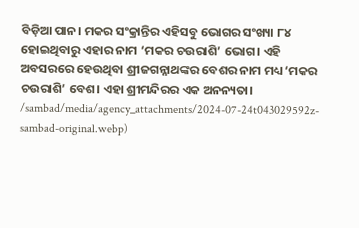ବିଡ଼ିଆ ପାନ। ମକର ସଂକ୍ରାନ୍ତିର ଏହିସବୁ ଭୋଗର ସଂଖ୍ୟା ୮୪ ହୋଇଥିବାରୁ ଏହାର ନାମ ‘ମକର ଚଉରାଶି’ ଭୋଗ। ଏହି ଅବସରରେ ହେଉଥିବା ଶ୍ରୀଜଗନ୍ନାଥଙ୍କର ବେଶର ନାମ ମଧ୍ୟ ‘ମକର ଚଉରାଶି’ ବେଶ। ଏହା ଶ୍ରୀମନ୍ଦିରର ଏକ ଅନନ୍ୟତା।
/sambad/media/agency_attachments/2024-07-24t043029592z-sambad-original.webp)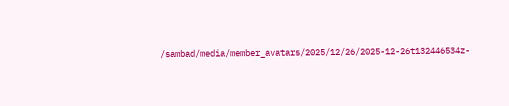/sambad/media/member_avatars/2025/12/26/2025-12-26t132446534z-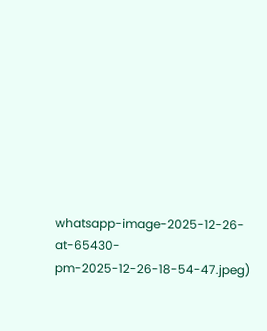whatsapp-image-2025-12-26-at-65430-pm-2025-12-26-18-54-47.jpeg)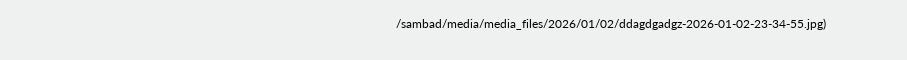/sambad/media/media_files/2026/01/02/ddagdgadgz-2026-01-02-23-34-55.jpg)